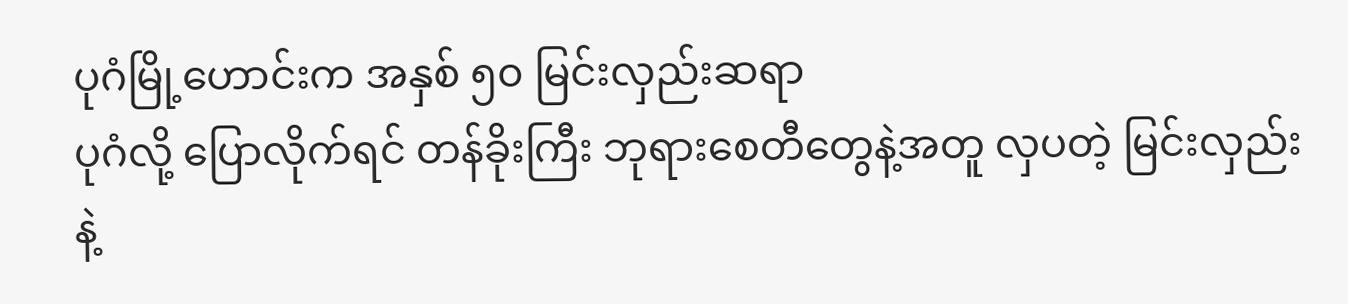ပုဂံမြို့ဟောင်းက အနှစ် ၅၀ မြင်းလှည်းဆရာ
ပုဂံလို့ ပြောလိုက်ရင် တန်ခိုးကြီး ဘုရားစေတီတွေနဲ့အတူ လှပတဲ့ မြင်းလှည်းနဲ့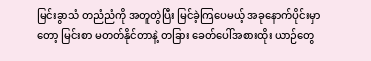မြင်းခွာသံ တညံညံကို အတူတွဲပြီး မြင်ခဲ့ကြပေမယ့် အခုနောက်ပိုင်းမှာတော့ မြင်းစာ မတတ်နိုင်တာနဲ့ တခြား ခေတ်ပေါ်အစားထိုး ယာဉ်တွေ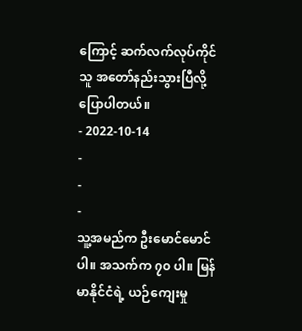ကြောင့် ဆက်လက်လုပ်ကိုင်သူ အတော်နည်းသွားပြီလို့ ပြောပါတယ်။
- 2022-10-14
-
-
-
သူ့အမည်က ဦးမောင်မောင်ပါ။ အသက်က ၇၀ ပါ။ မြန်မာနိုင်ငံရဲ့ ယဉ်ကျေးမှု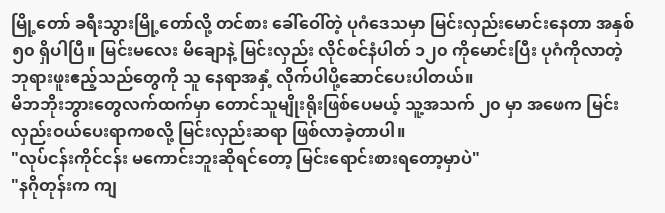မြို့တော် ခရီးသွားမြို့တော်လို့ တင်စား ခေါ်ဝေါ်တဲ့ ပုဂံဒေသမှာ မြင်းလှည်းမောင်းနေတာ အနှစ် ၅၀ ရှိပါပြီ။ မြင်းမလေး မိချောနဲ့ မြင်းလှည်း လိုင်စင်နံပါတ် ၁၂၀ ကိုမောင်းပြီး ပုဂံကိုလာတဲ့ ဘုရားဖူးဧည့်သည်တွေကို သူ နေရာအနှံ့ လိုက်ပါပို့ဆောင်ပေးပါတယ်။
မိဘဘိုးဘွားတွေလက်ထက်မှာ တောင်သူမျိုးရိုးဖြစ်ပေမယ့် သူ့အသက် ၂၀ မှာ အဖေက မြင်းလှည်းဝယ်ပေးရာကစလို့ မြင်းလှည်းဆရာ ဖြစ်လာခဲ့တာပါ။
"လုပ်ငန်းကိုင်ငန်း မကောင်းဘူးဆိုရင်တော့ မြင်းရောင်းစားရတော့မှာပဲ"
"နဂိုတုန်းက ကျ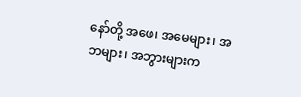နော်တို့ အဖေ၊ အမေများ၊ အဘများ၊ အဘွားများက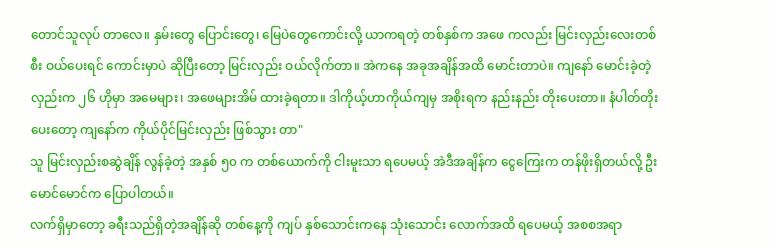တောင်သူလုပ် တာလေ။ နှမ်းတွေ ပြောင်းတွေ၊ မြေပဲတွေကောင်းလို့ ယာကရတဲ့ တစ်နှစ်က အဖေ ကလည်း မြင်းလှည်းလေးတစ်စီး ဝယ်ပေးရင် ကောင်းမှာပဲ ဆိုပြီးတော့ မြင်းလှည်း ဝယ်လိုက်တာ။ အဲကနေ အခုအချိန်အထိ မောင်းတာပဲ။ ကျနော် မောင်းခဲ့တဲ့လှည်းက ၂၆ ဟိုမှာ အမေများ၊ အဖေများအိမ် ထားခဲ့ရတာ။ ဒါကိုယ့်ဟာကိုယ်ကျမှ အစိုးရက နည်းနည်း တိုးပေးတာ။ နံပါတ်တိုးပေးတော့ ကျနော်က ကိုယ်ပိုင်မြင်းလှည်း ဖြစ်သွား တာ"
သူ မြင်းလှည်းစဆွဲချိန် လွန်ခဲ့တဲ့ အနှစ် ၅၀ က တစ်ယောက်ကို ငါးမူးသာ ရပေမယ့် အဲဒီအချိန်က ငွေကြေးက တန်ဖိုးရှိတယ်လို့ ဦးမောင်မောင်က ပြောပါတယ်။
လက်ရှိမှာတော့ ခရီးသည်ရှိတဲ့အချိန်ဆို တစ်နေ့ကို ကျပ် နှစ်သောင်းကနေ သုံးသောင်း လောက်အထိ ရပေမယ့် အစစအရာ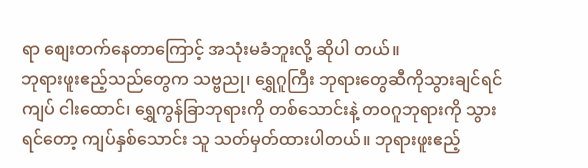ရာ စျေးတက်နေတာကြောင့် အသုံးမခံဘူးလို့ ဆိုပါ တယ်။
ဘုရားဖူးဧည့်သည်တွေက သဗ္ဗညု၊ ရွှေဂူကြီး ဘုရားတွေဆီကိုသွားချင်ရင် ကျပ် ငါးထောင်၊ ရွှေကွန်ခြာဘုရားကို တစ်သောင်းနဲ့ တဝဂူဘုရားကို သွားရင်တော့ ကျပ်နှစ်သောင်း သူ သတ်မှတ်ထားပါတယ်။ ဘုရားဖူးဧည့်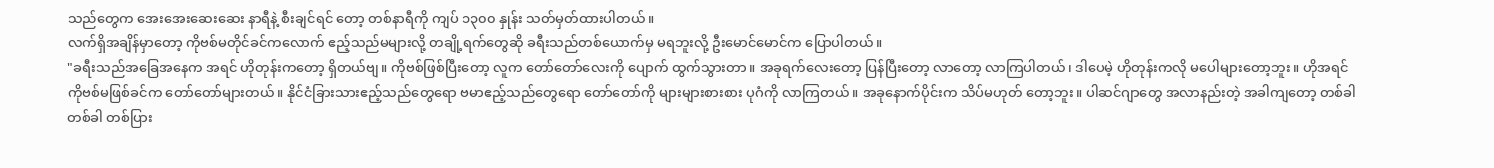သည်တွေက အေးအေးဆေးဆေး နာရီနဲ့ စီးချင်ရင် တော့ တစ်နာရီကို ကျပ် ၁၃၀၀ နှုန်း သတ်မှတ်ထားပါတယ်။
လက်ရှိအချိန်မှာတော့ ကိုဗစ်မတိုင်ခင်ကလောက် ဧည့်သည်မများလို့ တချို့ရက်တွေဆို ခရီးသည်တစ်ယောက်မှ မရဘူးလို့ ဦးမောင်မောင်က ပြောပါတယ်။
"ခရီးသည်အခြေအနေက အရင် ဟိုတုန်းကတော့ ရှိတယ်ဗျ။ ကိုဗစ်ဖြစ်ပြီးတော့ လူက တော်တော်လေးကို ပျောက် ထွက်သွားတာ။ အခုရက်လေးတော့ ပြန်ပြီးတော့ လာတော့ လာကြပါတယ်၊ ဒါပေမဲ့ ဟိုတုန်းကလို မပေါများတော့ဘူး။ ဟိုအရင် ကိုဗစ်မဖြစ်ခင်က တော်တော်များတယ်။ နိုင်ငံခြားသားဧည့်သည်တွေရော ဗမာဧည့်သည်တွေရော တော်တော်ကို များများစားစား ပုဂံကို လာကြတယ်။ အခုနောက်ပိုင်းက သိပ်မဟုတ် တော့ဘူး။ ပါဆင်ဂျာတွေ အလာနည်းတဲ့ အခါကျတော့ တစ်ခါတစ်ခါ တစ်ပြား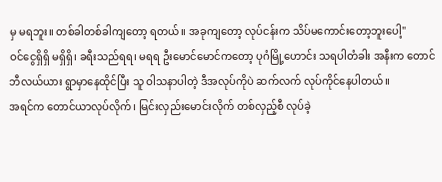မှ မရဘူး။ တစ်ခါတစ်ခါကျတော့ ရတယ်။ အခုကျတော့ လုပ်ငန်းက သိပ်မကောင်းတော့ဘူးပေါ့"
ဝင်ငွေရှိရှိ မရှိရှိ၊ ခရီးသည်ရရ၊ မရရ ဦးမောင်မောင်ကတော့ ပုဂံမြို့ဟောင်း သရပါတံခါး အနီးက တောင်ဘီလယ်ယား ရွာမှာနေထိုင်ပြီး သူ ဝါသနာပါတဲ့ ဒီအလုပ်ကိုပဲ ဆက်လက် လုပ်ကိုင်နေပါတယ်။
အရင်က တောင်ယာလုပ်လိုက်၊ မြင်းလှည်းမောင်းလိုက် တစ်လှည့်စီ လုပ်ခဲ့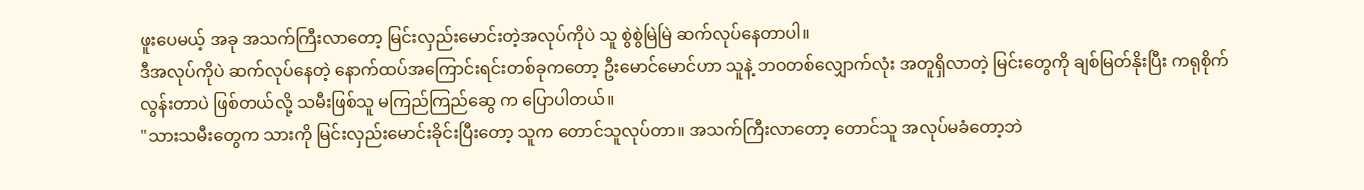ဖူးပေမယ့် အခု အသက်ကြီးလာတော့ မြင်းလှည်းမောင်းတဲ့အလုပ်ကိုပဲ သူ စွဲစွဲမြဲမြဲ ဆက်လုပ်နေတာပါ။
ဒီအလုပ်ကိုပဲ ဆက်လုပ်နေတဲ့ နောက်ထပ်အကြောင်းရင်းတစ်ခုကတော့ ဦးမောင်မောင်ဟာ သူနဲ့ ဘဝတစ်လျှောက်လုံး အတူရှိလာတဲ့ မြင်းတွေကို ချစ်မြတ်နိုးပြီး ကရုစိုက်လွန်းတာပဲ ဖြစ်တယ်လို့ သမီးဖြစ်သူ မကြည်ကြည်ဆွေ က ပြောပါတယ်။
"သားသမီးတွေက သားကို မြင်းလှည်းမောင်းခိုင်းပြီးတော့ သူက တောင်သူလုပ်တာ။ အသက်ကြီးလာတော့ တောင်သူ အလုပ်မခံတော့ဘဲ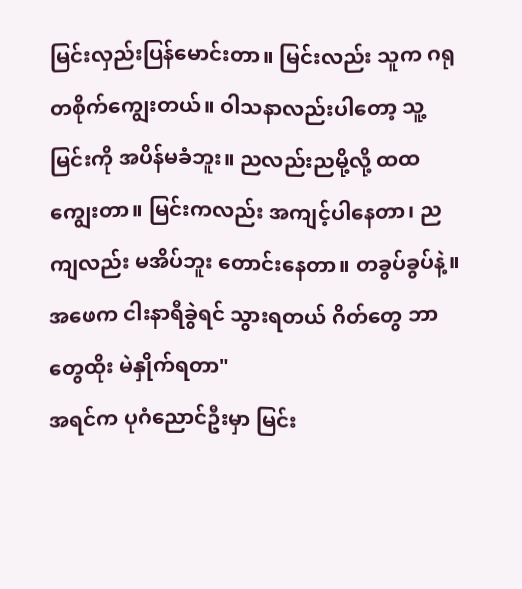မြင်းလှည်းပြန်မောင်းတာ။ မြင်းလည်း သူက ဂရုတစိုက်ကျွေးတယ်။ ဝါသနာလည်းပါတော့ သူ့ မြင်းကို အပိန်မခံဘူး။ ညလည်းညမို့လို့ ထထကျွေးတာ။ မြင်းကလည်း အကျင့်ပါနေတာ၊ ညကျလည်း မအိပ်ဘူး တောင်းနေတာ။ တခွပ်ခွပ်နဲ့။ အဖေက ငါးနာရီခွဲရင် သွားရတယ် ဂိတ်တွေ ဘာတွေထိုး မဲနှိုက်ရတာ"
အရင်က ပုဂံညောင်ဦးမှာ မြင်း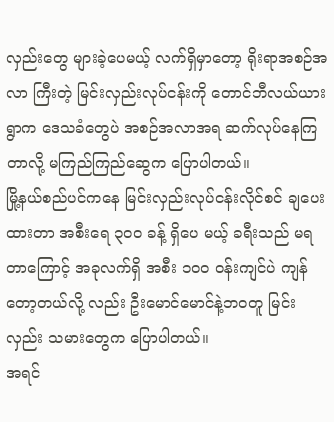လှည်းတွေ များခဲ့ပေမယ့် လက်ရှိမှာတော့ ရိုးရာအစဉ်အလာ ကြီးတဲ့ မြင်းလှည်းလုပ်ငန်းကို တောင်ဘီလယ်ယားရွာက ဒေသခံတွေပဲ အစဉ်အလာအရ ဆက်လုပ်နေကြတာလို့ မကြည်ကြည်ဆွေက ပြောပါတယ်။
မြို့နယ်စည်ပင်ကနေ မြင်းလှည်းလုပ်ငန်းလိုင်စင် ချပေးထားတာ အစီးရေ ၃၀၀ ခန့် ရှိပေ မယ့် ခရီးသည် မရတာကြောင့် အခုလက်ရှိ အစီး ၁၀၀ ဝန်းကျင်ပဲ ကျန်တော့တယ်လို့ လည်း ဦးမောင်မောင်နဲ့ဘဝတူ မြင်းလှည်း သမားတွေက ပြောပါတယ်။
အရင်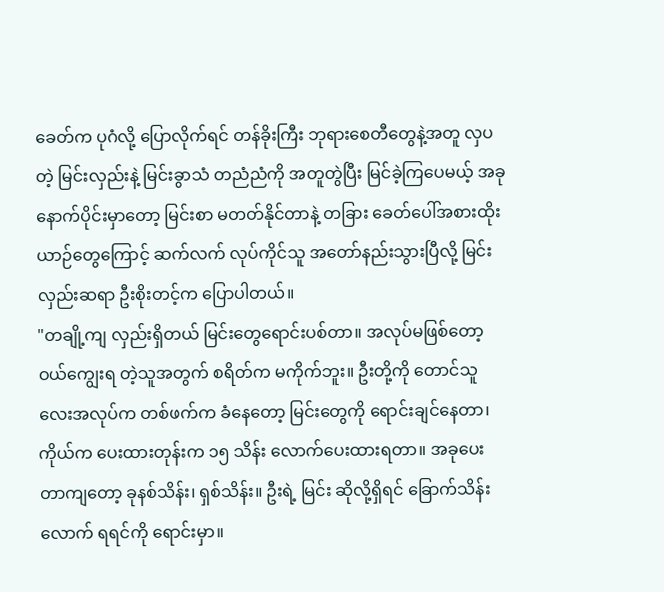ခေတ်က ပုဂံလို့ ပြောလိုက်ရင် တန်ခိုးကြီး ဘုရားစေတီတွေနဲ့အတူ လှပတဲ့ မြင်းလှည်းနဲ့ မြင်းခွာသံ တညံညံကို အတူတွဲပြီး မြင်ခဲ့ကြပေမယ့် အခုနောက်ပိုင်းမှာတော့ မြင်းစာ မတတ်နိုင်တာနဲ့ တခြား ခေတ်ပေါ်အစားထိုး ယာဉ်တွေကြောင့် ဆက်လက် လုပ်ကိုင်သူ အတော်နည်းသွားပြီလို့ မြင်းလှည်းဆရာ ဦးစိုးတင့်က ပြောပါတယ်။
"တချို့ကျ လှည်းရှိတယ် မြင်းတွေရောင်းပစ်တာ။ အလုပ်မဖြစ်တော့ ဝယ်ကျွေးရ တဲ့သူအတွက် စရိတ်က မကိုက်ဘူး။ ဦးတို့ကို တောင်သူလေးအလုပ်က တစ်ဖက်က ခံနေတော့ မြင်းတွေကို ရောင်းချင်နေတာ၊ ကိုယ်က ပေးထားတုန်းက ၁၅ သိန်း လောက်ပေးထားရတာ။ အခုပေးတာကျတော့ ခုနစ်သိန်း၊ ရှစ်သိန်း။ ဦးရဲ့ မြင်း ဆိုလို့ရှိရင် ခြောက်သိန်းလောက် ရရင်ကို ရောင်းမှာ။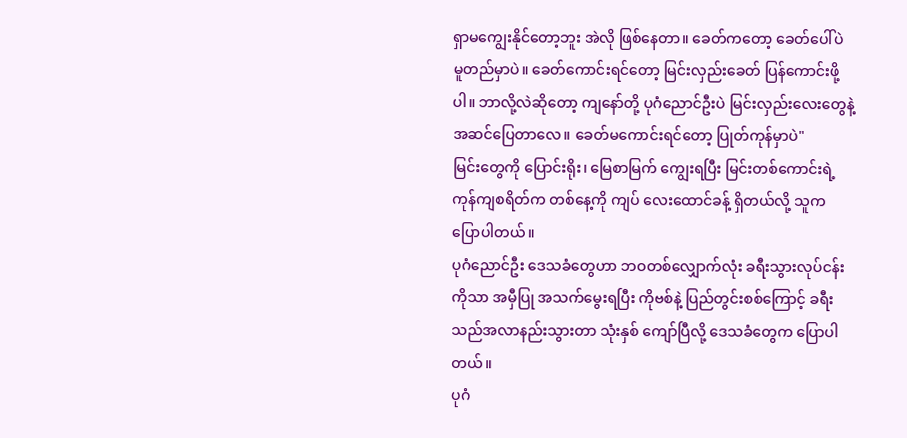ရှာမကျွေးနိုင်တော့ဘူး အဲလို ဖြစ်နေတာ။ ခေတ်ကတော့ ခေတ်ပေါ်ပဲ မူတည်မှာပဲ။ ခေတ်ကောင်းရင်တော့ မြင်းလှည်းခေတ် ပြန်ကောင်းဖို့ပါ။ ဘာလို့လဲဆိုတော့ ကျနော်တို့ ပုဂံညောင်ဦးပဲ မြင်းလှည်းလေးတွေနဲ့ အဆင်ပြေတာလေ။ ခေတ်မကောင်းရင်တော့ ပြုတ်ကုန်မှာပဲ"
မြင်းတွေကို ပြောင်းရိုး၊ မြေစာမြက် ကျွေးရပြီး မြင်းတစ်ကောင်းရဲ့ ကုန်ကျစရိတ်က တစ်နေ့ကို ကျပ် လေးထောင်ခန့် ရှိတယ်လို့ သူက ပြောပါတယ်။
ပုဂံညောင်ဦး ဒေသခံတွေဟာ ဘဝတစ်လျှောက်လုံး ခရီးသွားလုပ်ငန်းကိုသာ အမှီပြု အသက်မွေးရပြီး ကိုဗစ်နဲ့ ပြည်တွင်းစစ်ကြောင့် ခရီးသည်အလာနည်းသွားတာ သုံးနှစ် ကျော်ပြီလို့ ဒေသခံတွေက ပြောပါတယ်။
ပုဂံ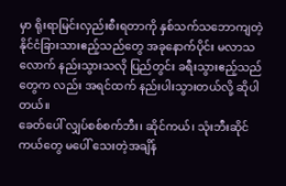မှာ ရိုးရာမြင်းလှည်းစီးရတာကို နှစ်သက်သဘောကျတဲ့ နိုင်ငံခြားသားဧည့်သည်တွေ အခုနောက်ပိုင်း မလာသလောက် နည်းသွားသလို ပြည်တွင်း ခရီးသွားဧည့်သည်တွေက လည်း အရင်ထက် နည်းပါးသွားတယ်လို့ ဆိုပါတယ်။
ခေတ်ပေါ် လျှပ်စစ်စက်ဘီး၊ ဆိုင်ကယ်၊ သုံးဘီးဆိုင်ကယ်တွေ မပေါ် သေးတဲ့အချိန်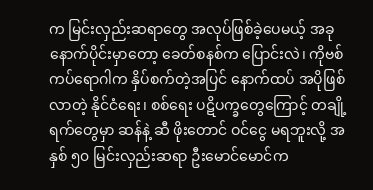က မြင်းလှည်းဆရာတွေ အလုပ်ဖြစ်ခဲ့ပေမယ့် အခုနောက်ပိုင်းမှာတော့ ခေတ်စနစ်က ပြောင်းလဲ၊ ကိုဗစ်ကပ်ရောဂါက နှိပ်စက်တဲ့အပြင် နောက်ထပ် အပိုဖြစ်လာတဲ့ နိုင်ငံရေး၊ စစ်ရေး ပဋိပက္ခတွေကြောင့် တချို့ရက်တွေမှာ ဆန်နဲ့ ဆီ ဖိုးတောင် ဝင်ငွေ မရဘူးလို့ အနှစ် ၅၀ မြင်းလှည်းဆရာ ဦးမောင်မောင်က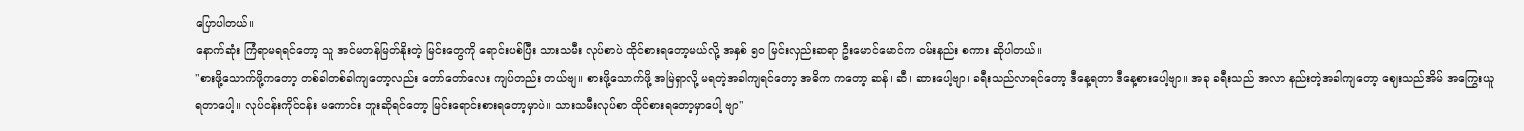ပြောပါတယ်။
နောက်ဆုံး ကြံရာမရရင်တော့ သူ အင်မတန်မြတ်နိုးတဲ့ မြင်းတွေကို ရောင်းပစ်ပြီး သားသမီး လုပ်စာပဲ ထိုင်စားရတော့မယ်လို့ အနှစ် ၅၀ မြင်းလှည်းဆရာ ဦးမောင်မောင်က ဝမ်းနည်း စကား ဆိုပါတယ်။
"စားဖို့သောက်ဖို့ကတော့ တစ်ခါတစ်ခါကျတော့လည်း တော်တော်လေး ကျပ်တည်း တယ်ဗျ။ စားဖို့သောက်ဖို့ အမြဲရှာလို့ မရတဲ့အခါကျရင်တော့ အဓိက ကတော့ ဆန်၊ ဆီ၊ ဆားပေါ့ဗျာ၊ ခရီးသည်လာရင်တော့ ဒီနေ့ရတာ ဒီနေ့စားပေါ့ဗျာ။ အခု ခရီးသည် အလာ နည်းတဲ့အခါကျတော့ ဈေးသည်အိမ် အကြွေးယူရတာပေါ့။ လုပ်ငန်းကိုင်ငန်း မကောင်း ဘူးဆိုရင်တော့ မြင်းရောင်းစားရတော့မှာပဲ။ သားသမီးလုပ်စာ ထိုင်စားရတော့မှာပေါ့ ဗျာ"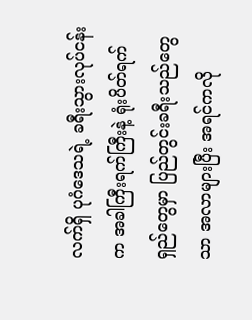လက်ရှိ ပုဂံဒေသရဲ့ ခရီးသွားလုပ်ငန်းက အခါကြီးရက်ကြီးနဲ့ ရုံးပိတ်ရက်ရှည်တွေမှာ ပြည်တွင်းခရီးသည်တွေသာ အလာများပြီး အရင်ကလို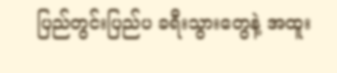ပြည်တွင်းပြည်ပ ခရီးသွားတွေနဲ့ အထူး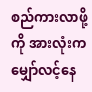စည်ကားလာဖို့ကို အားလုံးက မျှော်လင့်နေ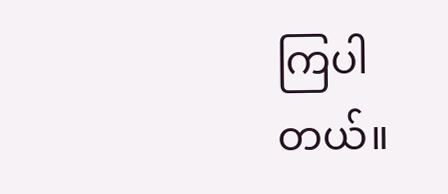ကြပါတယ်။